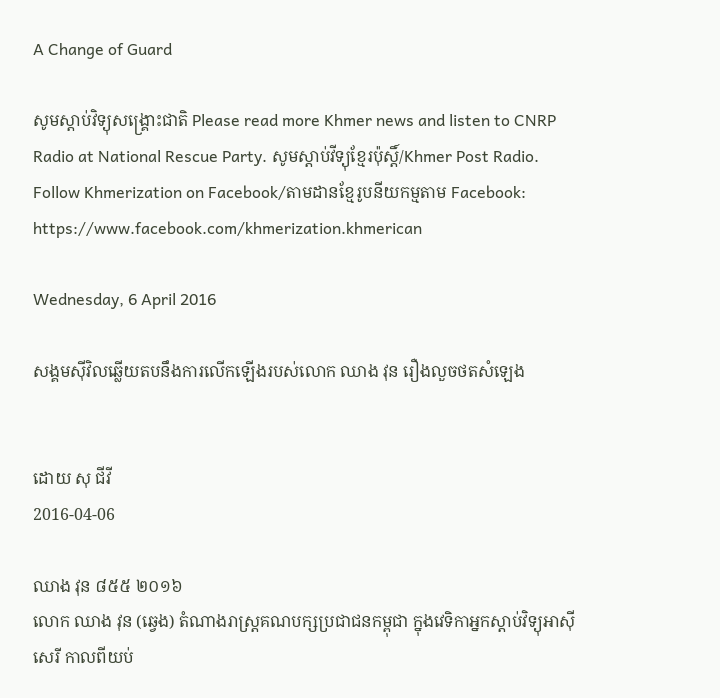A Change of Guard

សូមស្តាប់វិទ្យុសង្គ្រោះជាតិ Please read more Khmer news and listen to CNRP Radio at National Rescue Party. សូមស្តាប់វីទ្យុខ្មែរប៉ុស្តិ៍/Khmer Post Radio.
Follow Khmerization on Facebook/តាមដានខ្មែរូបនីយកម្មតាម Facebook: https://www.facebook.com/khmerization.khmerican

Wednesday, 6 April 2016

សង្គមស៊ីវិលឆ្លើយតបនឹងការលើកឡើងរបស់លោក ឈាង វុន រឿងលួចថតសំឡេង


ដោយ សុ ជីវី
2016-04-06

ឈាង វុន ៨៥៥ ២០១៦
លោក ឈាង វុន (ឆ្វេង) តំណាងរាស្ត្រគណបក្សប្រជាជនកម្ពុជា ក្នុងវេទិកាអ្នកស្ដាប់វិទ្យុអាស៊ីសេរី កាលពីយប់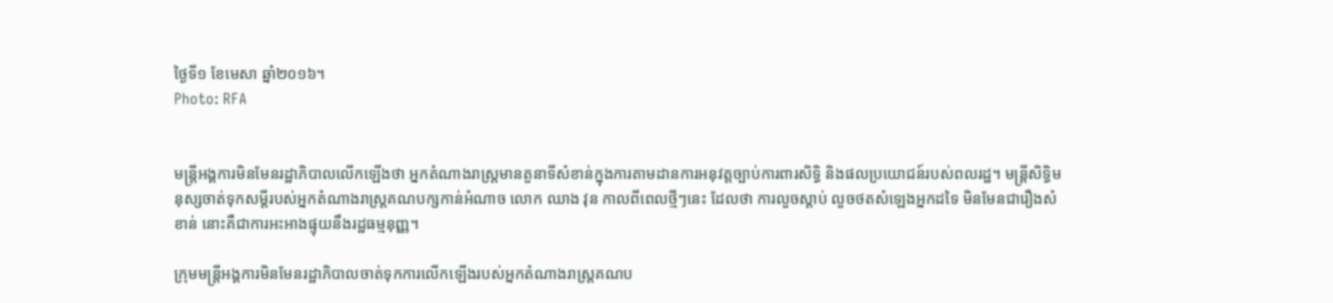ថ្ងៃទី១ ខែមេសា ឆ្នាំ២០១៦។
Photo: RFA


មន្ត្រីអង្គការមិនមែនរដ្ឋាភិបាលលើកឡើងថា អ្នកតំណាងរាស្ត្រមានតួនាទីសំខាន់ក្នុងការតាមដានការអនុវត្តច្បាប់ការពារសិទ្ធិ និងផលប្រយោជន៍របស់ពលរដ្ឋ។ មន្ត្រីសិទ្ធិមនុស្សចាត់ទុកសម្ដីរបស់អ្នកតំណាងរាស្ត្រគណបក្សកាន់អំណាច លោក ឈាង វុន កាលពីពេលថ្មីៗនេះ ដែលថា ការលួចស្ដាប់ លួចថតសំឡេងអ្នកដទៃ មិនមែនជារឿងសំខាន់ នោះគឺជាការអះអាងផ្ទុយនឹងរដ្ឋធម្មនុញ្ញ។

ក្រុមមន្ត្រីអង្គការមិនមែនរដ្ឋាភិបាលចាត់ទុកការលើកឡើងរបស់អ្នកតំណាងរាស្ត្រគណប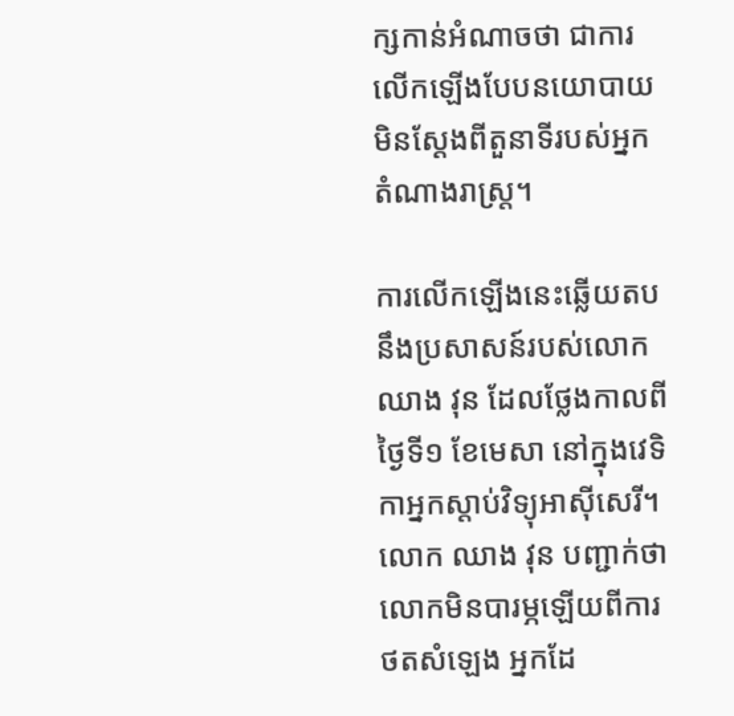ក្សកាន់អំណាចថា ជាការលើកឡើងបែបនយោបាយ មិនស្ដែងពីតួនាទីរបស់អ្នកតំណាងរាស្ត្រ។

ការលើកឡើងនេះឆ្លើយតបនឹងប្រសាសន៍របស់លោក ឈាង វុន ដែលថ្លែងកាលពីថ្ងៃទី១ ខែមេសា នៅក្នុងវេទិកាអ្នកស្ដាប់វិទ្យុអាស៊ីសេរី។ លោក ឈាង វុន បញ្ជាក់ថា លោកមិនបារម្ភឡើយពីការថតសំឡេង អ្នកដែ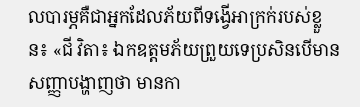លបារម្ភគឺជាអ្នកដែលភ័យពីទង្វើអាក្រក់របស់ខ្លួន៖ «ជី វិតា៖ ឯកឧត្ដមភ័យព្រួយទេប្រសិនបើមានសញ្ញាបង្ហាញថា មានកា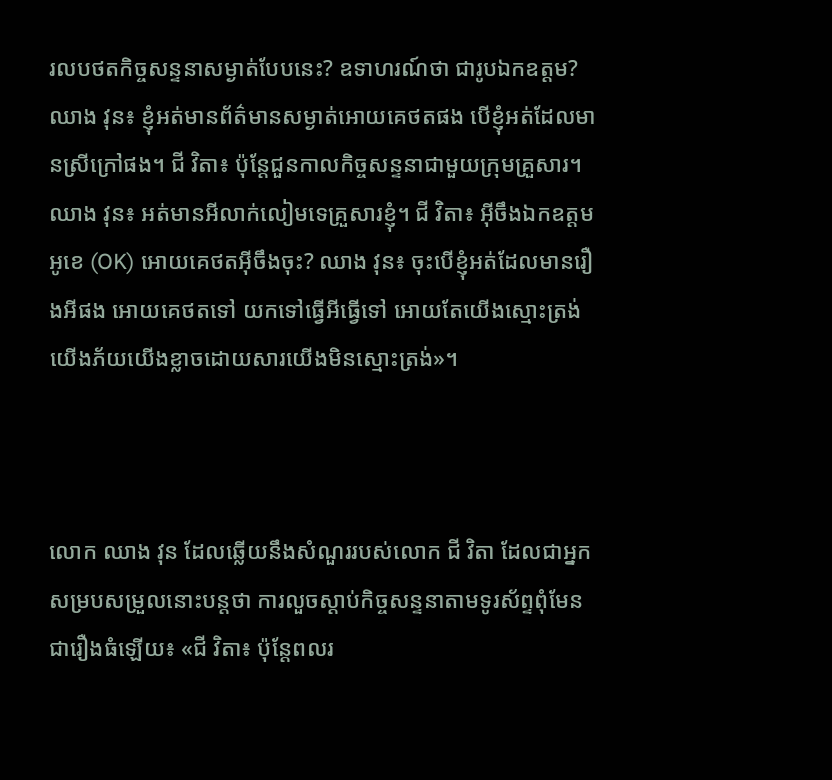រលបថតកិច្ចសន្ទនាសម្ងាត់បែបនេះ? ឧទាហរណ៍ថា ជារូបឯកឧត្ដម? ឈាង វុន៖ ខ្ញុំអត់មានព័ត៌មានសម្ងាត់អោយគេថតផង បើខ្ញុំអត់ដែលមានស្រីក្រៅផង។ ជី វិតា៖ ប៉ុន្តែជួនកាលកិច្ចសន្ទនាជាមួយក្រុមគ្រួសារ។ ឈាង វុន៖ អត់មានអីលាក់លៀមទេគ្រួសារខ្ញុំ។ ជី វិតា៖ អ៊ីចឹងឯកឧត្ដមអូខេ (OK) អោយគេថតអ៊ីចឹងចុះ? ឈាង វុន៖ ចុះបើខ្ញុំអត់ដែលមានរឿងអីផង អោយគេថតទៅ យកទៅធ្វើអីធ្វើទៅ អោយតែយើងស្មោះត្រង់ យើងភ័យយើងខ្លាចដោយសារយើងមិនស្មោះត្រង់»។



លោក ឈាង វុន ដែលឆ្លើយនឹងសំណួររបស់លោក ជី វិតា ដែលជាអ្នកសម្របសម្រួលនោះបន្តថា ការលួចស្ដាប់កិច្ចសន្ទនាតាមទូរស័ព្ទពុំមែនជារឿងធំឡើយ៖ «ជី វិតា៖ ប៉ុន្តែពលរ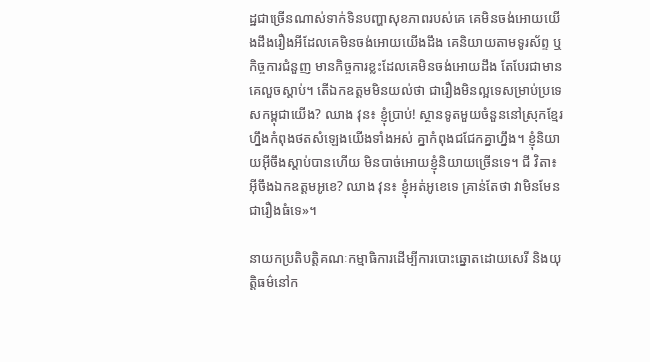ដ្ឋជាច្រើនណាស់ទាក់ទិនបញ្ហាសុខភាពរបស់គេ គេមិនចង់អោយយើងដឹងរឿងអីដែលគេមិនចង់អោយយើងដឹង គេនិយាយតាមទូរស័ព្ទ ឬកិច្ចការជំនួញ មានកិច្ចការខ្លះដែលគេមិនចង់អោយដឹង តែបែរជាមានគេលួចស្ដាប់។ តើឯកឧត្ដមមិនយល់ថា ជារឿងមិនល្អទេសម្រាប់ប្រទេសកម្ពុជាយើង? ឈាង វុន៖ ខ្ញុំប្រាប់! ស្ថានទូតមួយចំនួននៅស្រុកខ្មែរហ្នឹងកំពុងថតសំឡេងយើងទាំងអស់ គ្នាកំពុងជជែកគ្នាហ្នឹង។ ខ្ញុំនិយាយអ៊ីចឹងស្ដាប់បានហើយ មិនបាច់អោយខ្ញុំនិយាយច្រើនទេ។ ជី វិតា៖ អ៊ីចឹងឯកឧត្ដមអូខេ? ឈាង វុន៖ ខ្ញុំអត់អូខេទេ គ្រាន់តែថា វាមិនមែនជារឿងធំទេ»។

នាយកប្រតិបត្តិគណៈកម្មាធិការដើម្បីការបោះឆ្នោតដោយសេរី និងយុត្តិធម៌នៅក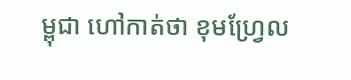ម្ពុជា ហៅកាត់ថា ខុមហ្រ្វែល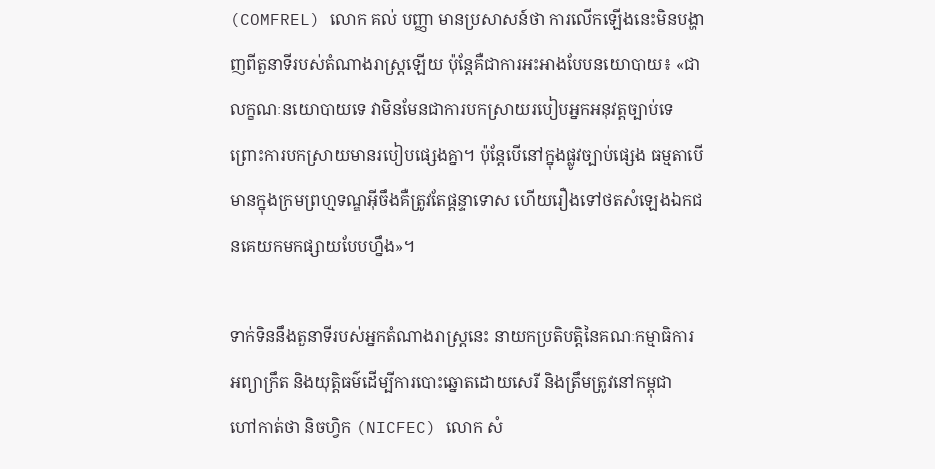(COMFREL) លោក គល់ បញ្ញា មានប្រសាសន៍ថា ការលើកឡើងនេះមិនបង្ហាញពីតួនាទីរបស់តំណាងរាស្ត្រឡើយ ប៉ុន្តែគឺជាការអះអាងបែបនយោបាយ៖ «ជា លក្ខណៈនយោបាយទេ វាមិនមែនជាការបកស្រាយរបៀបអ្នកអនុវត្តច្បាប់ទេ ព្រោះការបកស្រាយមានរបៀបផ្សេងគ្នា។ ប៉ុន្តែបើនៅក្នុងផ្លូវច្បាប់ផ្សេង ធម្មតាបើមានក្នុងក្រមព្រហ្មទណ្ឌអ៊ីចឹងគឺត្រូវតែផ្ដន្ទាទោស ហើយរឿងទៅថតសំឡេងឯកជនគេយកមកផ្សាយបែបហ្នឹង»។

ទាក់ទិននឹងតួនាទីរបស់អ្នកតំណាងរាស្ត្រនេះ នាយកប្រតិបត្តិនៃគណៈកម្មាធិការអព្យាក្រឹត និងយុត្តិធម៌ដើម្បីការបោះឆ្នោតដោយសេរី និងត្រឹមត្រូវនៅកម្ពុជា ហៅកាត់ថា និចហ្វិក (NICFEC) លោក សំ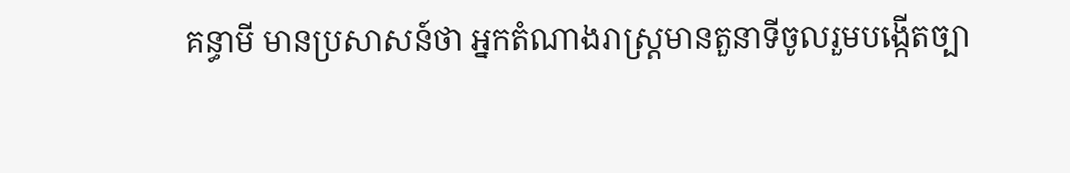គន្ធាមី មានប្រសាសន៍ថា អ្នកតំណាងរាស្ត្រមានតួនាទីចូលរួមបង្កើតច្បា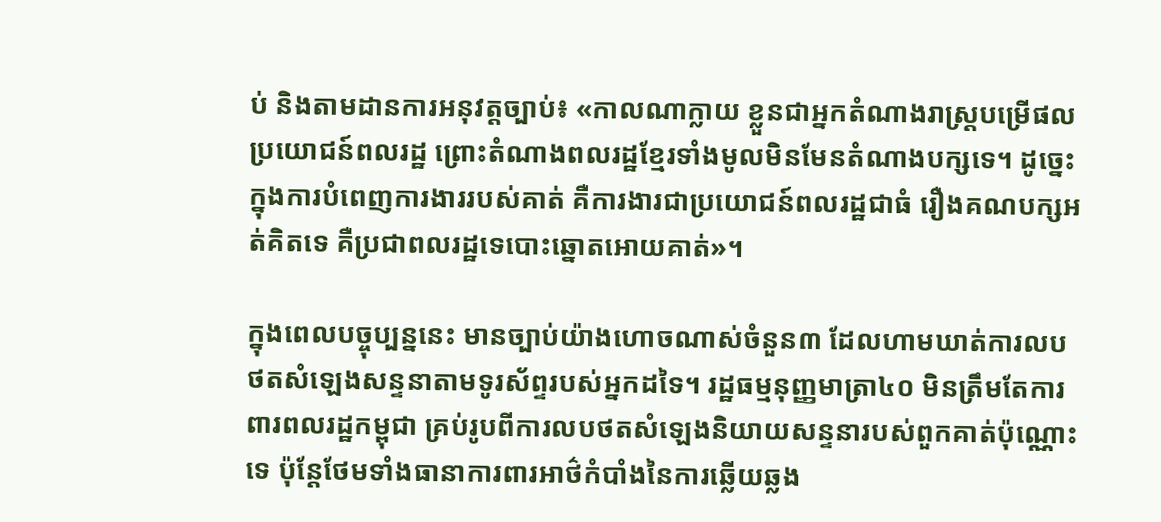ប់ និងតាមដានការអនុវត្តច្បាប់៖ «កាលណាក្លាយ ខ្លួនជាអ្នកតំណាងរាស្ត្របម្រើផលប្រយោជន៍ពលរដ្ឋ ព្រោះតំណាងពលរដ្ឋខ្មែរទាំងមូលមិនមែនតំណាងបក្សទេ។ ដូច្នេះក្នុងការបំពេញការងាររបស់គាត់ គឺការងារជាប្រយោជន៍ពលរដ្ឋជាធំ រឿងគណបក្សអត់គិតទេ គឺប្រជាពលរដ្ឋទេបោះឆ្នោតអោយគាត់»។

ក្នុងពេលបច្ចុប្បន្ននេះ មានច្បាប់យ៉ាងហោចណាស់ចំនួន៣ ដែលហាមឃាត់ការលបថតសំឡេងសន្ទនាតាមទូរស័ព្ទរបស់អ្នកដទៃ។ រដ្ឋធម្មនុញ្ញមាត្រា៤០ មិនត្រឹមតែការពារពលរដ្ឋកម្ពុជា គ្រប់រូបពីការលបថតសំឡេងនិយាយសន្ទនារបស់ពួកគាត់ប៉ុណ្ណោះទេ ប៉ុន្តែថែមទាំងធានាការពារអាថ៌កំបាំងនៃការឆ្លើយឆ្លង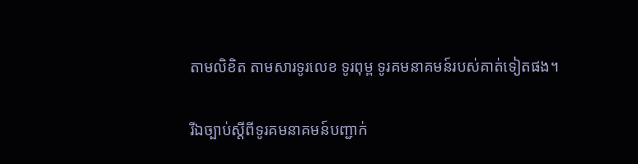តាមលិខិត តាមសារទូរលេខ ទូរពុម្ព ទូរគមនាគមន៍របស់គាត់ទៀតផង។

រីឯច្បាប់ស្ដីពីទូរគមនាគមន៍បញ្ជាក់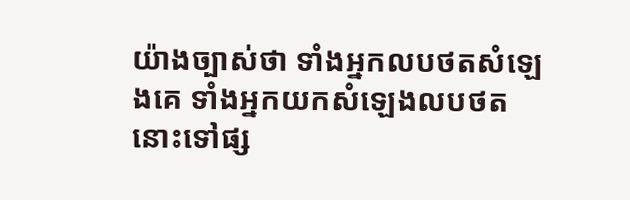យ៉ាងច្បាស់ថា ទាំងអ្នកលបថតសំឡេងគេ ទាំងអ្នកយកសំឡេងលបថតនោះទៅផ្ស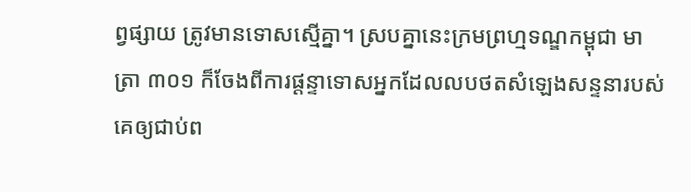ព្វផ្សាយ ត្រូវមានទោសស្មើគ្នា។ ស្របគ្នានេះក្រមព្រហ្មទណ្ឌកម្ពុជា មាត្រា ៣០១ ក៏ចែងពីការផ្ដន្ទាទោសអ្នកដែលលបថតសំឡេងសន្ទនារបស់គេឲ្យជាប់ព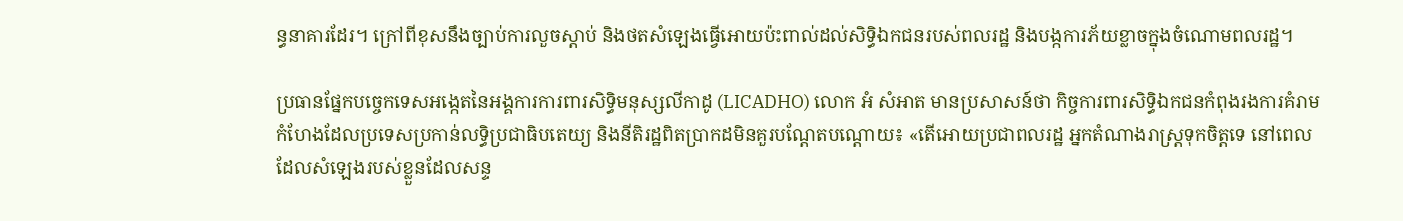ន្ធនាគារដែរ។ ក្រៅពីខុសនឹងច្បាប់ការលួចស្ដាប់ និងថតសំឡេងធ្វើអោយប៉ះពាល់ដល់សិទ្ធិឯកជនរបស់ពលរដ្ឋ និងបង្កការភ័យខ្លាចក្នុងចំណោមពលរដ្ឋ។

ប្រធានផ្នែកបច្ចេកទេសអង្កេតនៃអង្គការការពារសិទ្ធិមនុស្សលីកាដូ (LICADHO) លោក អំ សំអាត មានប្រសាសន៍ថា កិច្ចការពារសិទ្ធិឯកជនកំពុងរងការគំរាមកំហែងដែលប្រទេសប្រកាន់លទ្ធិប្រជាធិបតេយ្យ និងនីតិរដ្ឋពិតប្រាកដមិនគួរបណ្ដែតបណ្ដោយ៖ «តើអោយប្រជាពលរដ្ឋ អ្នកតំណាងរាស្ត្រទុកចិត្តទេ នៅពេលដែលសំឡេងរបស់ខ្លួនដែលសន្ទ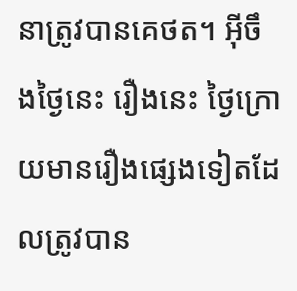នាត្រូវបានគេថត។ អ៊ីចឹងថ្ងៃនេះ រឿងនេះ ថ្ងៃក្រោយមានរឿងផ្សេងទៀតដែលត្រូវបាន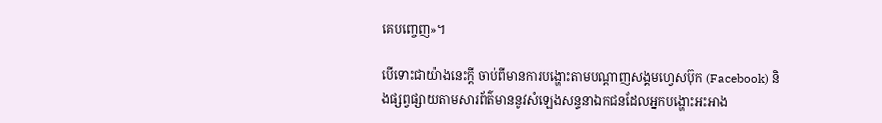គេបញ្ចេញ»។

បើទោះជាយ៉ាងនេះក្ដី ចាប់ពីមានការបង្ហោះតាមបណ្ដាញសង្គមហ្វេសប៊ុក (Facebook) និងផ្សព្វផ្សាយតាមសារព័ត៌មាននូវសំឡេងសន្ទនាឯកជនដែលអ្នកបង្ហោះអះអាង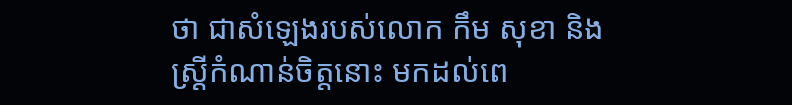ថា ជាសំឡេងរបស់លោក កឹម សុខា និងស្ត្រីកំណាន់ចិត្តនោះ មកដល់ពេ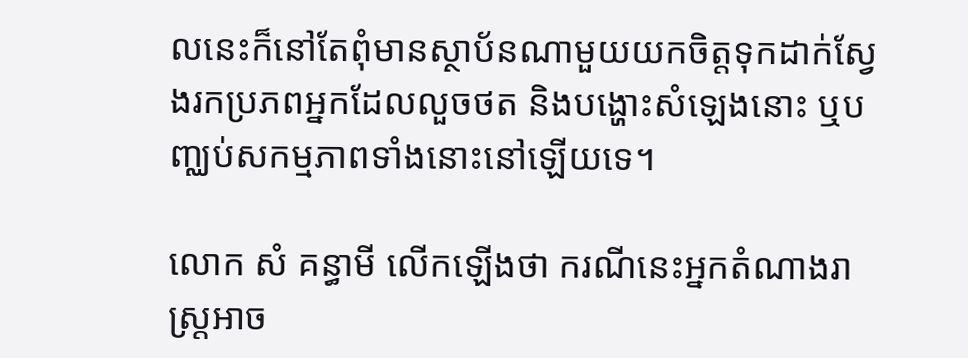លនេះក៏នៅតែពុំមានស្ថាប័នណាមួយយកចិត្តទុកដាក់ស្វែងរកប្រភពអ្នកដែលលួចថត និងបង្ហោះសំឡេងនោះ ឬបញ្ឈប់សកម្មភាពទាំងនោះនៅឡើយទេ។

លោក សំ គន្ធាមី លើកឡើងថា ករណីនេះអ្នកតំណាងរាស្ត្រអាច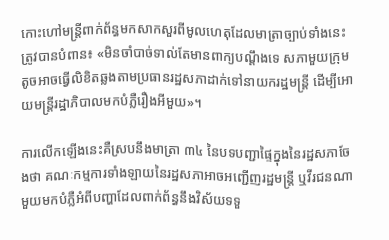កោះហៅមន្ត្រីពាក់ព័ន្ធមកសាកសួរពីមូលហេតុដែលមាត្រាច្បាប់ទាំងនេះត្រូវបានបំពាន៖ «មិនចាំបាច់ទាល់តែមានពាក្យបណ្ដឹងទេ សភាមួយក្រុមតូចអាចធ្វើលិខិតឆ្លងតាមប្រធានរដ្ឋសភាដាក់ទៅនាយករដ្ឋមន្ត្រី ដើម្បីអោយមន្ត្រីរដ្ឋាភិបាលមកបំភ្លឺរឿងអីមួយ»។

ការលើកឡើងនេះគឺស្របនឹងមាត្រា ៣៤ នៃបទបញ្ជាផ្ទៃក្នុងនៃរដ្ឋសភាចែងថា គណៈកម្មការទាំងឡាយនៃរដ្ឋសភាអាចអញ្ជើញរដ្ឋមន្ត្រី ឬវីរជនណាមួយមកបំភ្លឺអំពីបញ្ហាដែលពាក់ព័ន្ធនឹងវិស័យទទួ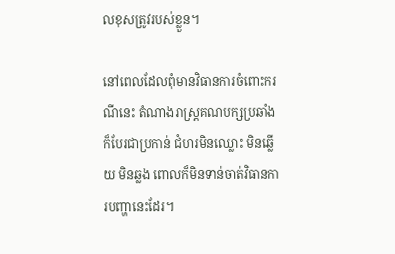លខុសត្រូវរបស់ខ្លួន។

នៅពេលដែលពុំមានវិធានការចំពោះករណីនេះ តំណាងរាស្ត្រគណបក្សប្រឆាំងក៏បែរជាប្រកាន់ ជំហរមិនឈ្លោះ មិនឆ្លើយ មិនឆ្លង ពោលក៏មិនទាន់ចាត់វិធានការបញ្ហានេះដែរ។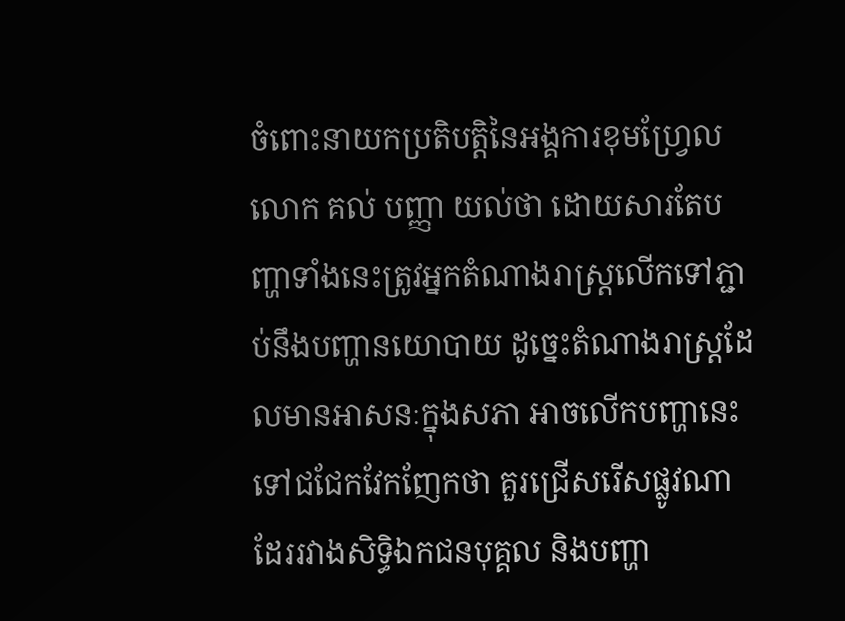ចំពោះនាយកប្រតិបត្តិនៃអង្គការខុមហ្រ្វែល លោក គល់ បញ្ញា យល់ថា ដោយសារតែបញ្ហាទាំងនេះត្រូវអ្នកតំណាងរាស្ត្រលើកទៅភ្ជាប់នឹងបញ្ហានយោបាយ ដូច្នេះតំណាងរាស្ត្រដែលមានអាសនៈក្នុងសភា អាចលើកបញ្ហានេះទៅជជែកវែកញែកថា គួរជ្រើសរើសផ្លូវណាដែររវាងសិទ្ធិឯកជនបុគ្គល និងបញ្ហា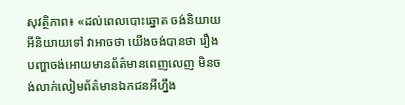សុវត្ថិភាព៖ «ដល់ពេលបោះឆ្នោត ចង់និយាយអីនិយាយទៅ វាអាចថា យើងចង់បានថា រឿងបញ្ហាចង់អោយមានព័ត៌មានពេញលេញ មិនចង់លាក់លៀមព័ត៌មានឯកជនអីហ្នឹង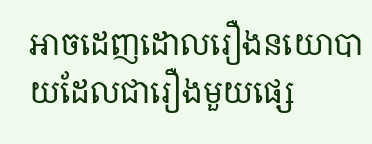អាចដេញដោលរឿងនយោបាយដែលជារឿងមួយផ្សេ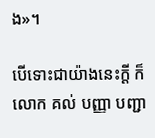ង»។

បើទោះជាយ៉ាងនេះក្ដី ក៏លោក គល់ បញ្ញា បញ្ជា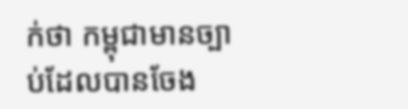ក់ថា កម្ពុជាមានច្បាប់ដែលបានចែង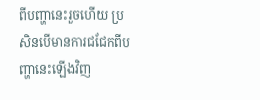ពីបញ្ហានេះរួចហើយ ប្រសិនបើមានការជជែកពីបញ្ហានេះឡើងវិញ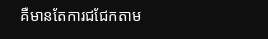គឺមានតែការជជែកតាម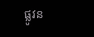ផ្លូវន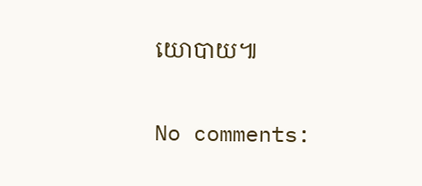យោបាយ៕

No comments: